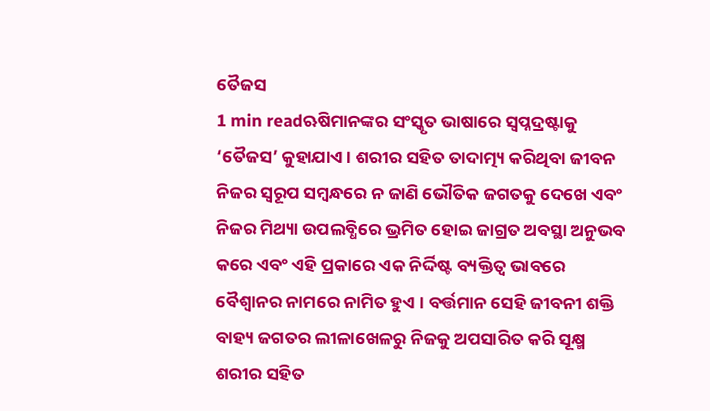ତୈଜସ
1 min readଋଷିମାନଙ୍କର ସଂସ୍କୃତ ଭାଷାରେ ସ୍ବପ୍ନଦ୍ରଷ୍ଟାକୁ ‘ତୈଜସ’ କୁହାଯାଏ । ଶରୀର ସହିତ ତାଦାତ୍ମ୍ୟ କରିଥିବା ଜୀବନ ନିଜର ସ୍ବରୂପ ସମ୍ବନ୍ଧରେ ନ ଜାଣି ଭୌତିକ ଜଗତକୁ ଦେଖେ ଏବଂ ନିଜର ମିଥ୍ୟା ଉପଲବ୍ଧିରେ ଭ୍ରମିତ ହୋଇ ଜାଗ୍ରତ ଅବସ୍ଥା ଅନୁଭବ କରେ ଏବଂ ଏହି ପ୍ରକାରେ ଏକ ନିର୍ଦ୍ଦିଷ୍ଟ ବ୍ୟକ୍ତିତ୍ବ ଭାବରେ ବୈଶ୍ବାନର ନାମରେ ନାମିତ ହୁଏ । ବର୍ତ୍ତମାନ ସେହି ଜୀବନୀ ଶକ୍ତି ବାହ୍ୟ ଜଗତର ଲୀଳାଖେଳରୁ ନିଜକୁ ଅପସାରିତ କରି ସୂକ୍ଷ୍ମ ଶରୀର ସହିତ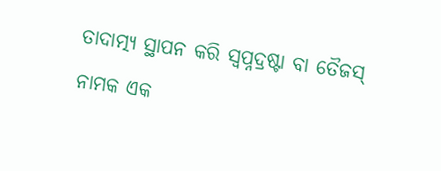ତାଦାତ୍ମ୍ୟ ସ୍ଥାପନ କରି ସ୍ବପ୍ନଦ୍ରଷ୍ଟା ବା ତୈଜସ୍ ନାମକ ଏକ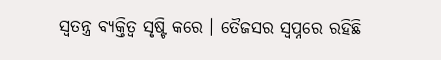ସ୍ଵତନ୍ତ୍ର ବ୍ୟକ୍ତିତ୍ଵ ସୃଷ୍ଟି କରେ । ତୈଜସର ସ୍ଵପ୍ନରେ ରହିଛି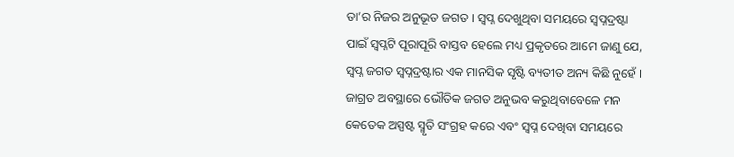ତା’ର ନିଜର ଅନୁଭୂତ ଜଗତ । ସ୍ଵପ୍ନ ଦେଖୁଥିବା ସମୟରେ ସ୍ଵପ୍ନଦ୍ରଷ୍ଟା ପାଇଁ ସ୍ଵପ୍ନଟି ପୂରାପୂରି ବାସ୍ତବ ହେଲେ ମଧ୍ୟ ପ୍ରକୃତରେ ଆମେ ଜାଣୁ ଯେ, ସ୍ଵପ୍ନ ଜଗତ ସ୍ଵପ୍ନଦ୍ରଷ୍ଟାର ଏକ ମାନସିକ ସୃଷ୍ଟି ବ୍ୟତୀତ ଅନ୍ୟ କିଛି ନୁହେଁ । ଜାଗ୍ରତ ଅବସ୍ଥାରେ ଭୌତିକ ଜଗତ ଅନୁଭବ କରୁଥିବାବେଳେ ମନ କେତେକ ଅସ୍ପଷ୍ଟ ସ୍ମୃତି ସଂଗ୍ରହ କରେ ଏବଂ ସ୍ଵପ୍ନ ଦେଖିବା ସମୟରେ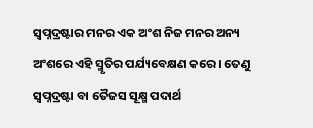ସ୍ଵପ୍ନଦ୍ରଷ୍ଟାର ମନର ଏକ ଅଂଶ ନିଜ ମନର ଅନ୍ୟ ଅଂଶରେ ଏହି ସ୍ମୃତିର ପର୍ଯ୍ୟବେକ୍ଷଣ କରେ । ତେଣୁ ସ୍ଵପ୍ନଦ୍ରଷ୍ଟା ବା ତୈଜସ ସୂକ୍ଷ୍ମ ପଦାର୍ଥ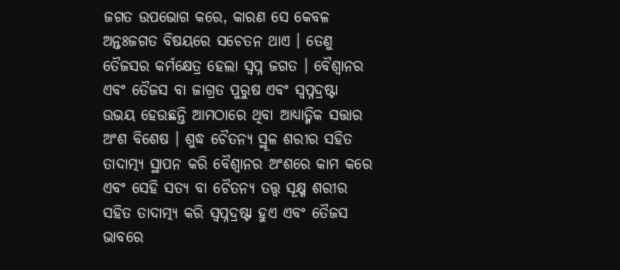ଜଗତ ଉପଭୋଗ କରେ, କାରଣ ସେ କେବଳ ଅନ୍ତଃଜଗତ ବିଷୟରେ ସଚେତନ ଥାଏ । ତେଣୁ ତୈଜସର କର୍ମକ୍ଷେତ୍ର ହେଲା ସ୍ଵପ୍ନ ଜଗତ । ବୈଶ୍ବାନର ଏବଂ ତୈଜସ ବା ଜାଗ୍ରତ ପୁରୁଷ ଏବଂ ସ୍ୱପ୍ନଦ୍ରଷ୍ଟା ଉଭୟ ହେଉଛନ୍ତି ଆମଠାରେ ଥିବା ଆଧ୍ୟାତ୍ମିକ ସତ୍ତାର ଅଂଶ ବିଶେଷ । ଶୁଦ୍ଧ ଚୈତନ୍ୟ ସ୍ଥୂଳ ଶରୀର ସହିତ ତାଦାତ୍ମ୍ୟ ସ୍ଥାପନ କରି ବୈଶ୍ଵାନର ଅଂଶରେ କାମ କରେ ଏବଂ ସେହି ସତ୍ୟ ବା ଚୈତନ୍ୟ ତତ୍ତ୍ଵ ସୂକ୍ଷ୍ମ ଶରୀର ସହିତ ତାଦାତ୍ମ୍ୟ କରି ସ୍ଵପ୍ନଦ୍ରଷ୍ଟା ହୁଏ ଏବଂ ତୈଜସ ଭାବରେ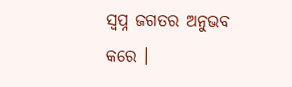ସ୍ଵପ୍ନ ଜଗତର ଅନୁଭବ କରେ ।